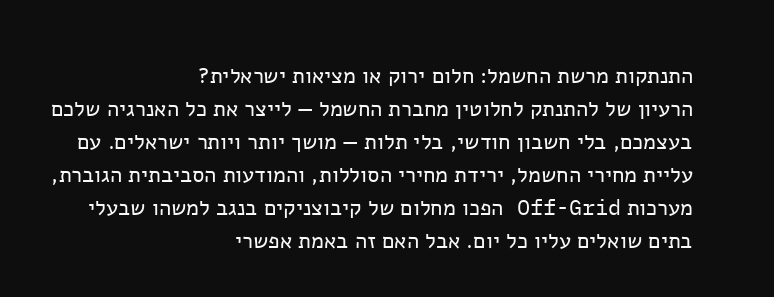התנתקות מרשת החשמל: חלום ירוק או מציאות ישראלית?
הרעיון של להתנתק לחלוטין מחברת החשמל — לייצר את כל האנרגיה שלכם בעצמכם, בלי חשבון חודשי, בלי תלות — מושך יותר ויותר ישראלים. עם עליית מחירי החשמל, ירידת מחירי הסוללות, והמודעות הסביבתית הגוברת, מערכות Off-Grid הפכו מחלום של קיבוצניקים בנגב למשהו שבעלי בתים שואלים עליו כל יום. אבל האם זה באמת אפשרי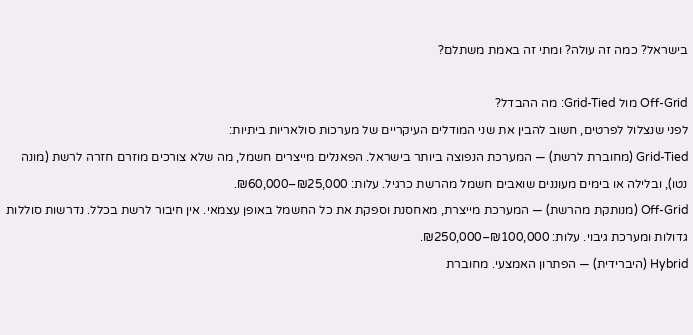בישראל? כמה זה עולה? ומתי זה באמת משתלם?

Off-Grid מול Grid-Tied: מה ההבדל?
לפני שנצלול לפרטים, חשוב להבין את שני המודלים העיקריים של מערכות סולאריות ביתיות:
Grid-Tied (מחוברת לרשת) — המערכת הנפוצה ביותר בישראל. הפאנלים מייצרים חשמל, מה שלא צורכים מוזרם חזרה לרשת (מונה נטו), ובלילה או בימים מעוננים שואבים חשמל מהרשת כרגיל. עלות: ₪25,000–₪60,000.
Off-Grid (מנותקת מהרשת) — המערכת מייצרת, מאחסנת וספקת את כל החשמל באופן עצמאי. אין חיבור לרשת בכלל. נדרשות סוללות גדולות ומערכת גיבוי. עלות: ₪100,000–₪250,000.
Hybrid (היברידית) — הפתרון האמצעי. מחוברת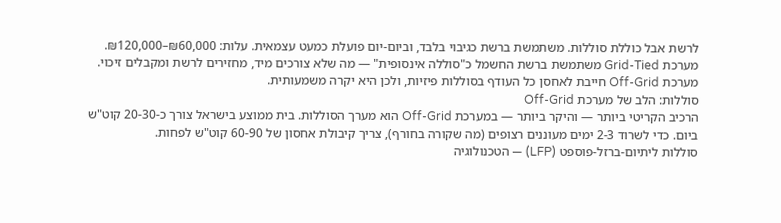לרשת אבל כוללת סוללות. משתמשת ברשת כגיבוי בלבד, וביום-יום פועלת כמעט עצמאית. עלות: ₪60,000–₪120,000.
מערכת Grid-Tied משתמשת ברשת החשמל כ"סוללה אינסופית" — מה שלא צורכים מיד, מחזירים לרשת ומקבלים זיכוי. מערכת Off-Grid חייבת לאחסן כל העודף בסוללות פיזיות, ולכן היא יקרה משמעותית.
סוללות: הלב של מערכת Off-Grid
הרכיב הקריטי ביותר — והיקר ביותר — במערכת Off-Grid הוא מערך הסוללות. בית ממוצע בישראל צורך כ-20-30 קוט"ש ביום. כדי לשרוד 2-3 ימים מעוננים רצופים (מה שקורה בחורף), צריך קיבולת אחסון של 60-90 קוט"ש לפחות.
סוללות ליתיום-ברזל-פוספט (LFP) — הטכנולוגיה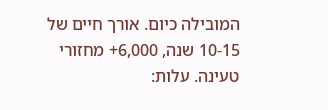המובילה כיום. אורך חיים של 10-15 שנה, 6,000+ מחזורי טעינה. עלות: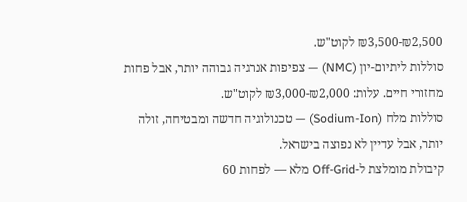₪2,500-₪3,500 לקוט"ש.
סוללות ליתיום-יון (NMC) — צפיפות אנרגיה גבוהה יותר, אבל פחות מחזורי חיים. עלות: ₪2,000-₪3,000 לקוט"ש.
סוללות מלח (Sodium-Ion) — טכנולוגיה חדשה ומבטיחה, זולה יותר, אבל עדיין לא נפוצה בישראל.
קיבולת מומלצת ל-Off-Grid מלא — לפחות 60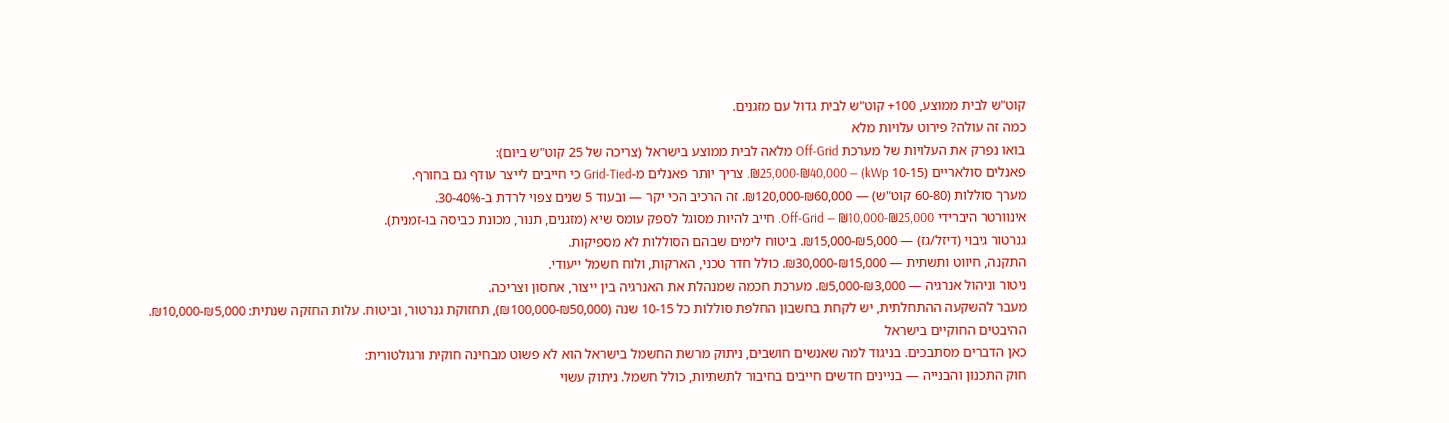קוט"ש לבית ממוצע, 100+ קוט"ש לבית גדול עם מזגנים.
כמה זה עולה? פירוט עלויות מלא
בואו נפרק את העלויות של מערכת Off-Grid מלאה לבית ממוצע בישראל (צריכה של 25 קוט"ש ביום):
פאנלים סולאריים (10-15 kWp) — ₪25,000-₪40,000. צריך יותר פאנלים מ-Grid-Tied כי חייבים לייצר עודף גם בחורף.
מערך סוללות (60-80 קוט"ש) — ₪60,000-₪120,000. זה הרכיב הכי יקר — ובעוד 5 שנים צפוי לרדת ב-30-40%.
אינוורטר היברידי Off-Grid — ₪10,000-₪25,000. חייב להיות מסוגל לספק עומס שיא (מזגנים, תנור, מכונת כביסה בו-זמנית).
גנרטור גיבוי (דיזל/גז) — ₪5,000-₪15,000. ביטוח לימים שבהם הסוללות לא מספיקות.
התקנה, חיווט ותשתית — ₪15,000-₪30,000. כולל חדר טכני, הארקות, ולוח חשמל ייעודי.
ניטור וניהול אנרגיה — ₪3,000-₪5,000. מערכת חכמה שמנהלת את האנרגיה בין ייצור, אחסון וצריכה.
מעבר להשקעה ההתחלתית, יש לקחת בחשבון החלפת סוללות כל 10-15 שנה (₪50,000-₪100,000), תחזוקת גנרטור, וביטוח. עלות החזקה שנתית: ₪5,000-₪10,000.
ההיבטים החוקיים בישראל
כאן הדברים מסתבכים. בניגוד למה שאנשים חושבים, ניתוק מרשת החשמל בישראל הוא לא פשוט מבחינה חוקית ורגולטורית:
חוק התכנון והבנייה — בניינים חדשים חייבים בחיבור לתשתיות, כולל חשמל. ניתוק עשוי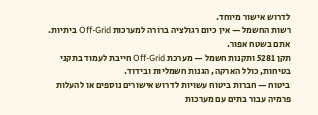לדרוש אישור מיוחד.
רשות החשמל — אין כיום רגולציה ברורה למערכות Off-Grid ביתיות. אתם בשטח אפור.
תקן 5281 ותקנות חשמל — מערכת Off-Grid חייבת לעמוד בתקני בטיחות, כולל הארקה, הגנות חשמליות ובידוד.
ביטוח — חברות ביטוח עשויות לדרוש אישורים נוספים או להעלות פרמיה עבור בתים עם מערכות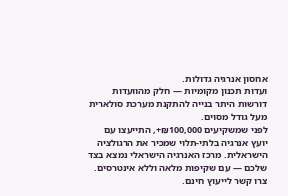אחסון אנרגיה גדולות.
ועדות תכנון מקומיות — חלק מהוועדות דורשות היתר בנייה להתקנת מערכת סולארית מעל גודל מסוים.
לפני שמשקיעים ₪100,000+, התייעצו עם יועץ אנרגיה בלתי-תלוי שמכיר את הרגולציה הישראלית. מרכז האנרגיה הישראלי נמצא בצד שלכם — עם שקיפות מלאה וללא אינטרסים. צרו קשר לייעוץ חינם.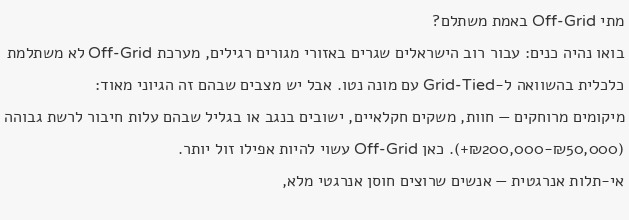מתי Off-Grid באמת משתלם?
בואו נהיה כנים: עבור רוב הישראלים שגרים באזורי מגורים רגילים, מערכת Off-Grid לא משתלמת כלכלית בהשוואה ל-Grid-Tied עם מונה נטו. אבל יש מצבים שבהם זה הגיוני מאוד:
מיקומים מרוחקים — חוות, משקים חקלאיים, ישובים בנגב או בגליל שבהם עלות חיבור לרשת גבוהה (₪50,000-₪200,000+). כאן Off-Grid עשוי להיות אפילו זול יותר.
אי-תלות אנרגטית — אנשים שרוצים חוסן אנרגטי מלא,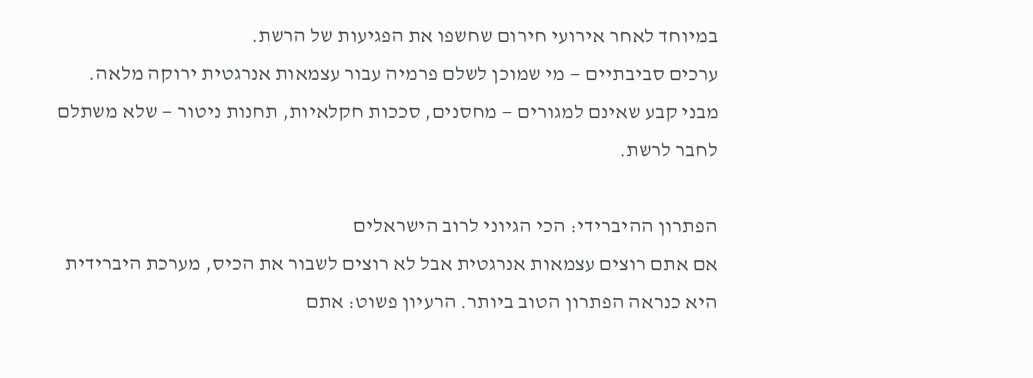במיוחד לאחר אירועי חירום שחשפו את הפגיעות של הרשת.
ערכים סביבתיים — מי שמוכן לשלם פרמיה עבור עצמאות אנרגטית ירוקה מלאה.
מבני קבע שאינם למגורים — מחסנים, סככות חקלאיות, תחנות ניטור — שלא משתלם לחבר לרשת.

הפתרון ההיברידי: הכי הגיוני לרוב הישראלים
אם אתם רוצים עצמאות אנרגטית אבל לא רוצים לשבור את הכיס, מערכת היברידית היא כנראה הפתרון הטוב ביותר. הרעיון פשוט: אתם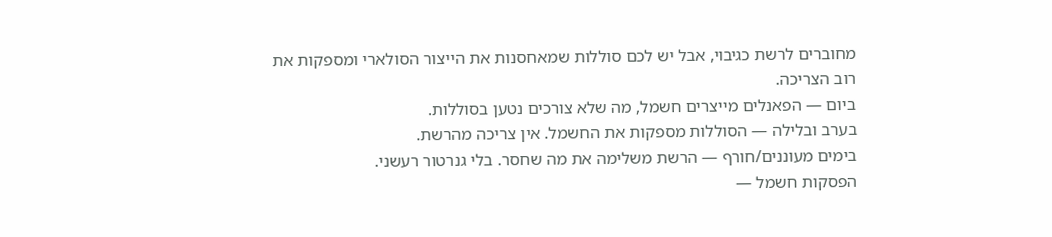מחוברים לרשת כגיבוי, אבל יש לכם סוללות שמאחסנות את הייצור הסולארי ומספקות את רוב הצריכה.
ביום — הפאנלים מייצרים חשמל, מה שלא צורכים נטען בסוללות.
בערב ובלילה — הסוללות מספקות את החשמל. אין צריכה מהרשת.
בימים מעוננים/חורף — הרשת משלימה את מה שחסר. בלי גנרטור רעשני.
הפסקות חשמל —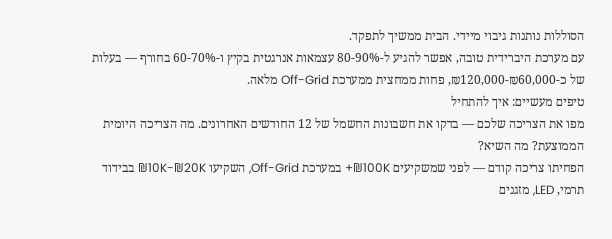הסוללות נותנות גיבוי מיידי. הבית ממשיך לתפקד.
עם מערכת היברידית טובה, אפשר להגיע ל-80-90% עצמאות אנרגטית בקיץ ו-60-70% בחורף — בעלות של כ-₪60,000-₪120,000, פחות ממחצית ממערכת Off-Grid מלאה.
טיפים מעשיים: איך להתחיל
מפו את הצריכה שלכם — בדקו את חשבונות החשמל של 12 החודשים האחרונים. מה הצריכה היומית הממוצעת? מה השיא?
הפחיתו צריכה קודם — לפני שמשקיעים ₪100K+ במערכת Off-Grid, השקיעו ₪10K-₪20K בבידוד תרמי, LED, מזגנים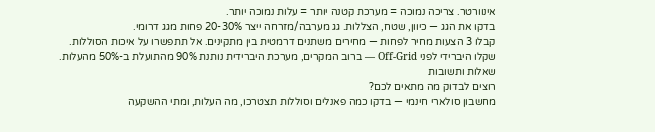אינוורטר. צריכה נמוכה = מערכת קטנה יותר = עלות נמוכה יותר.
בדקו את הגג — כיוון, שטח, הצללות. גג מערבה/מזרחה ייצר 20-30% פחות מגג דרומי.
קבלו 3 הצעות מחיר לפחות — מחירים משתנים דרמטית בין מתקינים. אל תתפשרו על איכות הסוללות.
שקלו היברידי לפני Off-Grid — ברוב המקרים, מערכת היברידית נותנת 90% מהתועלת ב-50% מהעלות.
שאלות ותשובות
רוצים לבדוק מה מתאים לכם?
מחשבון סולארי חינמי — בדקו כמה פאנלים וסוללות תצטרכו, מה העלות, ומתי ההשקעה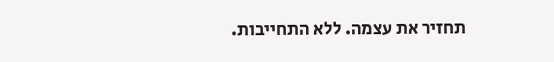תחזיר את עצמה. ללא התחייבות.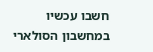חשבו עכשיו במחשבון הסולארי